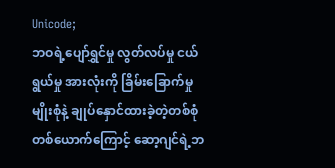Unicode;
ဘဝရဲ့ပျော်ရွှင်မှု လွတ်လပ်မှု ငယ်ရွယ်မှု အားလုံးကို ခြိမ်းခြောက်မှုမျိုးစုံနဲ့ ချုပ်နှောင်ထားခဲ့တဲ့တစ်စုံတစ်ယောက်ကြောင့် ဆော့ဂျင်ရဲ့ဘ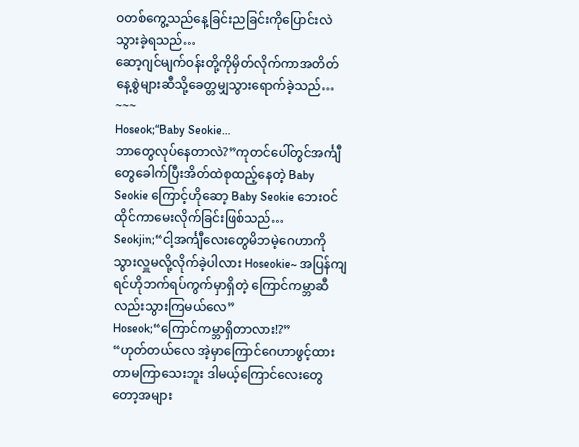ဝတစ်ကွေ့သည်နေ့ခြင်းညခြင်းကိုပြောင်းလဲသွားခဲ့ရသည်…
ဆော့ဂျင်မျက်ဝန်းတို့ကိုမှိတ်လိုက်ကာအတိတ်နေ့စွဲများဆီသို့ခေတ္တမျှသွားရောက်ခဲ့သည်…
~~~
Hoseok;“Baby Seokie…
ဘာတွေလုပ်နေတာလဲ?”ကုတင်ပေါ်တွင်အင်္ကျီတွေခေါက်ပြီးအိတ်ထဲစုထည့်နေတဲ့ Baby Seokie ကြောင့်ဟိုဆော့ Baby Seokie ဘေးဝင်ထိုင်ကာမေးလိုက်ခြင်းဖြစ်သည်…
Seokjin;“ငါ့အင်္ကျီလေးတွေမိဘမဲ့ဂေဟာကိုသွားလှူမလို့လိုက်ခဲ့ပါလား Hoseokie~ အပြန်ကျရင်ဟိုဘက်ရပ်ကွက်မှာရှိတဲ့ ကြောင်ကမ္ဘာဆီလည်းသွားကြမယ်လေ”
Hoseok;“ကြောင်ကမ္ဘာရှိတာလား!?”
“ဟုတ်တယ်လေ အဲ့မှာကြောင်ဂေဟာဖွင့်ထားတာမကြာသေးဘူး ဒါမယ့်ကြောင်လေးတွေတော့အများ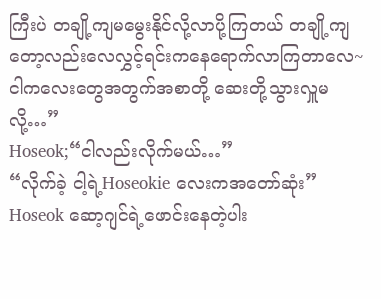ကြီးပဲ တချို့ကျမမွေးနိုင်လို့လာပို့ကြတယ် တချို့ကျတော့လည်းလေလွှင့်ရင်းကနေရောက်လာကြတာလေ~ ငါကလေးတွေအတွက်အစာတို့ ဆေးတို့သွားလှူမလို့…”
Hoseok;“ငါလည်းလိုက်မယ်…”
“လိုက်ခဲ့ ငါ့ရဲ့Hoseokie လေးကအတော်ဆုံး”
Hoseok ဆော့ဂျင်ရဲ့ဖောင်းနေတဲ့ပါး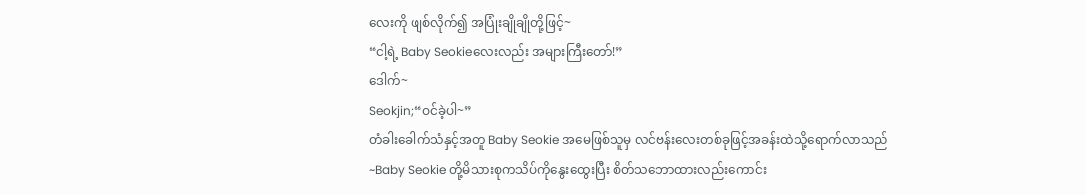လေးကို ဖျစ်လိုက်၍ အပြုံးချိုချိုတို့ဖြင့်~
“ငါ့ရဲ့ Baby Seokieလေးလည်း အများကြီးတော်!”
ဒေါက်~
Seokjin;“ဝင်ခဲ့ပါ~”
တံခါးခေါက်သံနှင့်အတူ Baby Seokie အမေဖြစ်သူမှ လင်ဗန်းလေးတစ်ခုဖြင့်အခန်းထဲသို့ရောက်လာသည်~Baby Seokie တို့မိသားစုကသိပ်ကိုနွေးထွေးပြီး စိတ်သဘောထားလည်းကောင်း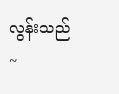လွန်းသည်~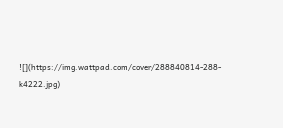![](https://img.wattpad.com/cover/288840814-288-k4222.jpg)